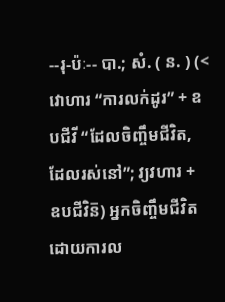--រុ-ប៉ៈ-- បា.; សំ. ( ន. ) (< វោហារ “ការលក់ដូរ” + ឧបជីវី “ដែលចិញ្ចឹមជីវិត, ដែលរស់នៅ”; វ្យវហារ + ឧបជីវិន៑) អ្នកចិញ្ចឹមជីវិតដោយការល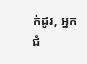ក់ដូរ, អ្នកជំ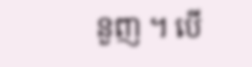នួញ ។ បើ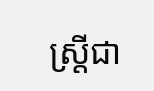ស្រ្តីជា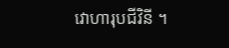វោហារុបជីវិនី ។